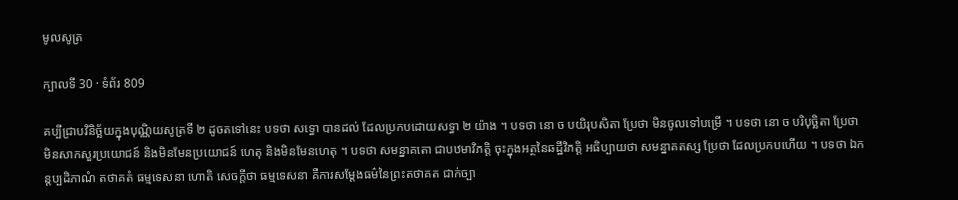មូលសូត្រ

ក្បាលទី 30 · ទំព័រ 809

គប្បីជ្រាបវិនិច្ឆ័យក្នុងបុណ្ណិយសូត្រទី ២ ដូចតទៅនេះ បទថា សទ្ធោ បានដល់ ដែលប្រកបដោយសទ្ធា ២ យ៉ាង ។ បទថា នោ ច បយិរុបសិតា ប្រែថា មិនចូលទៅបម្រើ ។ បទថា នោ ច បរិបុច្ឆិតា ប្រែថា មិនសាកសួរប្រយោជន៍ និងមិនមែនប្រយោជន៍ ហេតុ និងមិនមែនហេតុ ។ បទថា សមន្នាគតោ ជាបឋមាវិភត្តិ ចុះក្នុងអត្ថនៃឆដ្ឋីវិភត្តិ អធិប្បាយថា សមន្នាគតស្ស ប្រែថា ដែលប្រកបហើយ ។ បទថា ឯកន្តប្បដិភាណំ តថាគតំ ធម្មទេសនា ហោតិ សេចក្តីថា ធម្មទេសនា គឺការសម្តែងធម៌នៃព្រះតថាគត ជាក់ច្បា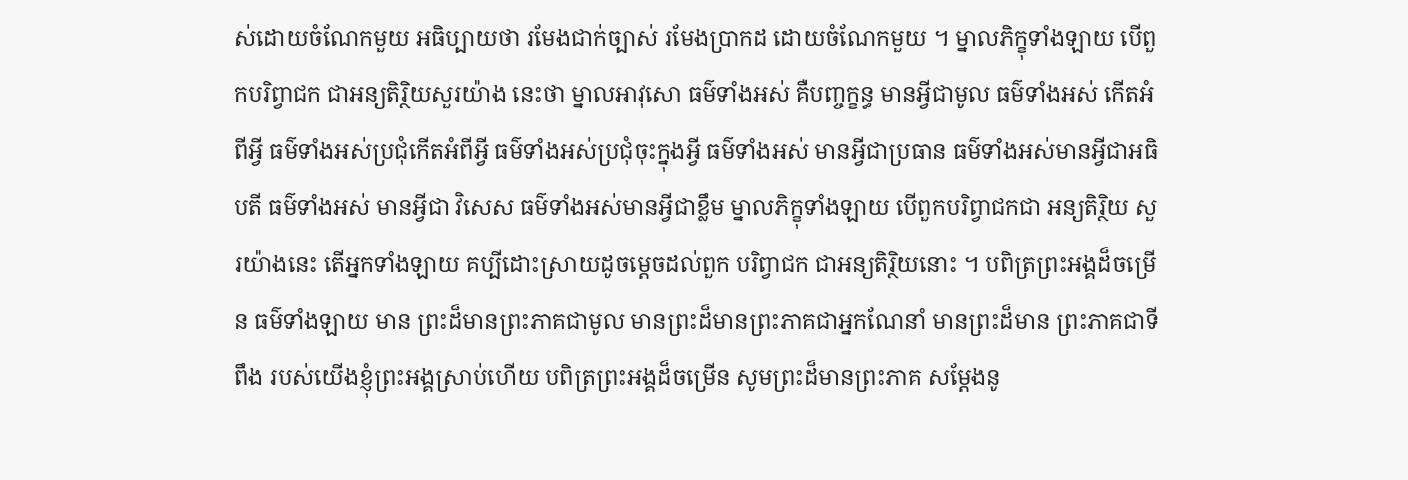ស់ដោយចំណែកមួយ អធិប្បាយថា រមែងជាក់ច្បាស់ រមែងប្រាកដ ដោយចំណែកមួយ ។ ម្នាលភិក្ខុទាំងឡាយ បើពួកបរិព្វាជក ជាអន្យតិរ្ថិយសួរយ៉ាង នេះថា ម្នាលអាវុសោ ធម៌ទាំងអស់ គឺបញ្ចក្ខន្ធ មានអ្វីជាមូល ធម៌ទាំងអស់ កើតអំពីអ្វី ធម៌ទាំងអស់ប្រជុំកើតអំពីអ្វី ធម៌ទាំងអស់ប្រជុំចុះក្នុងអ្វី ធម៌ទាំងអស់ មានអ្វីជាប្រធាន ធម៌ទាំងអស់មានអ្វីជាអធិបតី ធម៌ទាំងអស់ មានអ្វីជា វិសេស ធម៌ទាំងអស់មានអ្វីជាខ្លឹម ម្នាលភិក្ខុទាំងឡាយ បើពួកបរិព្វាជកជា អន្យតិរ្ថិយ សួរយ៉ាងនេះ តើអ្នកទាំងឡាយ គប្បីដោះស្រាយដូចម្តេចដល់ពួក បរិព្វាជក ជាអន្យតិរ្ថិយនោះ ។ បពិត្រព្រះអង្គដ៏ចម្រើន ធម៌ទាំងឡាយ មាន ព្រះដ៏មានព្រះភាគជាមូល មានព្រះដ៏មានព្រះភាគជាអ្នកណែនាំ មានព្រះដ៏មាន ព្រះភាគជាទីពឹង របស់យើងខ្ញុំព្រះអង្គស្រាប់ហើយ បពិត្រព្រះអង្គដ៏ចម្រើន សូមព្រះដ៏មានព្រះភាគ សម្តែងនូ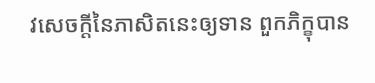វសេចក្តីនៃភាសិតនេះឲ្យទាន ពួកភិក្ខុបាន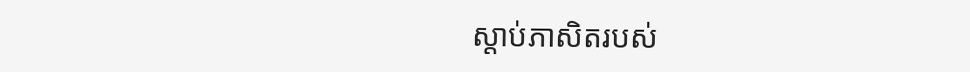ស្តាប់ភាសិតរបស់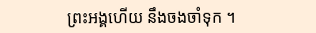ព្រះអង្គហើយ នឹងចងចាំទុក ។